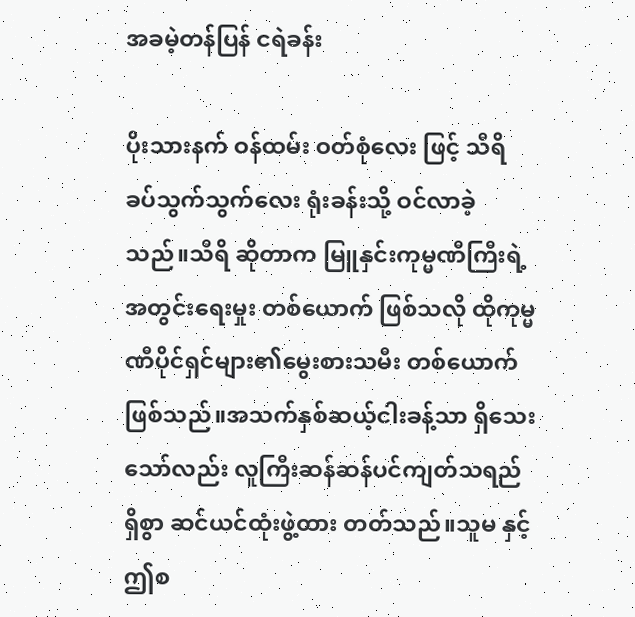အခမဲ့တန်ပြန် ငရဲခန်း

ပိုးသားနက် ဝန်ထမ်း ဝတ်စုံလေး ဖြင့် သီရိ ခပ်သွက်သွက်လေး ရုံးခန်းသို့ ဝင်လာခဲ့သည်။သီရိ ဆိုတာက မြူနှင်းကုမ္မဏီကြီးရဲ့အတွင်းရေးမှုး တစ်ယောက် ဖြစ်သလို ထိုကုမ္မဏီပိုင်ရှင်များ၏မွေးစားသမီး တစ်ယောက်ဖြစ်သည်။အသက်နှစ်ဆယ့်ငါးခန့်သာ ရှိသေးသော်လည်း လူကြီးဆန်ဆန်ပင်ကျတ်သရည် ရှိစွာ ဆင်ယင်ထုံးဖွဲ့ထား တတ်သည်။သူမ နှင့် ဤစ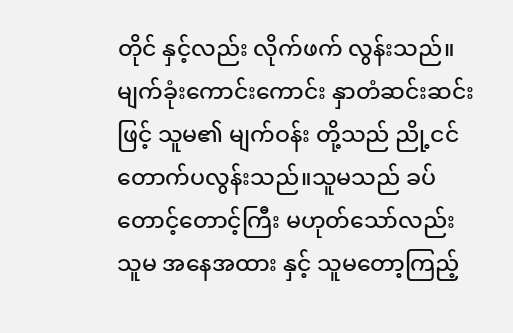တိုင် နှင့်လည်း လိုက်ဖက် လွန်းသည်။မျက်ခုံးကောင်းကောင်း နှာတံဆင်းဆင်း ဖြင့် သူမ၏ မျက်ဝန်း တို့သည် ညို့ငင်တောက်ပလွန်းသည်။သူမသည် ခပ်တောင့်တောင့်ကြီး မဟုတ်သော်လည်း သူမ အနေအထား နှင့် သူမတော့ကြည့်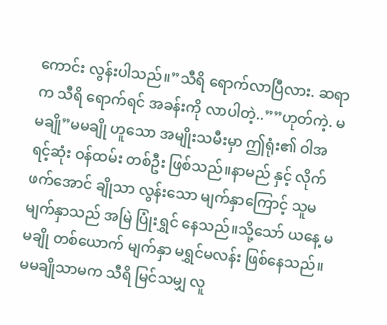ကောင်း လွန်းပါသည်။”သီရိ ရောက်လာပြီလား. ဆရာက သီရိ ရောက်ရင် အခန်းကို လာပါတဲ့..””ဟုတ်ကဲ့. မမချို”မမချို ဟူသော အမျိုးသမီးမှာ ဤရုံး၏ ဝါအရင့်ဆုံး ဝန်ထမ်း တစ်ဦး ဖြစ်သည်။နာမည် နှင့် လိုက်ဖက်အောင် ချိုသာ လွန်းသော မျက်နှာကြောင့် သူမ မျက်နှာသည် အမြဲ ပြုံးရွှင် နေသည်။သို့သော် ယနေ့ မမချို တစ်ယောက် မျက်နှာ မရွှင်မလန်း ဖြစ်နေသည်။မမချိုသာမက သီရိ မြင်သမျှ လူ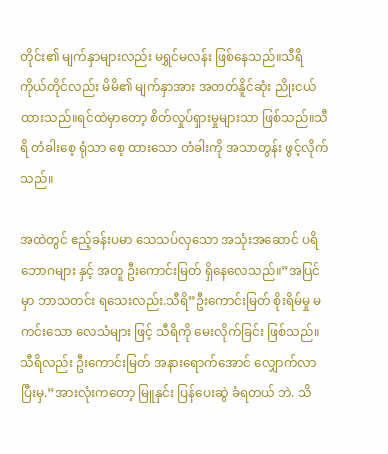တိုင်း၏ မျက်နှာများလည်း မရွှင်မလန်း ဖြစ်နေသည်။သီရိကိုယ်တိုင်လည်း မိမိ၏ မျက်နှာအား အတတ်နိူင်ဆုံး ညိုးငယ်ထားသည်။ရင်ထဲမှာတော့ စိတ်လှုပ်ရှားမှုများသာ ဖြစ်သည်။သီရိ တံခါးစေ့ ရုံသာ စေ့ ထားသော တံခါးကို အသာတွန်း ဖွင့်လိုက်သည်။

အထဲတွင် ဧည့်ခန်းပမာ သေသပ်လှသော အသုံးအဆောင် ပရိဘောဂများ နှင့် အတူ ဦးကောင်းမြတ် ရှိနေလေသည်။”အပြင်မှာ ဘာသတင်း ရသေးလည်း.သီရိ”ဦးကောင်းမြတ် စိုးရိမ်မှု မကင်းသော လေသံများ ဖြင့် သီရိကို မေးလိုက်ခြင်း ဖြစ်သည်။သီရိလည်း ဦးကောင်းမြတ် အနားရောက်အောင် လျှောက်လာပြီးမှ.”အားလုံးကတော့ မြူနှင်း ပြန်ပေးဆွဲ ခံရတယ် ဘဲ. သိ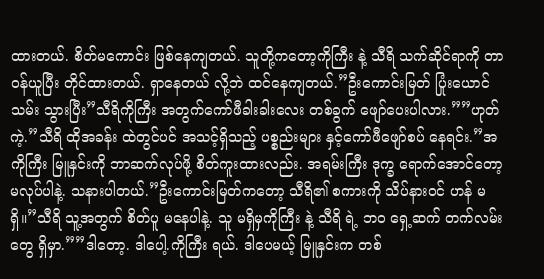ထားတယ်. စိတ်မကောင်း ဖြစ်နေကျတယ်. သူတို့ကတော့ကိုကြီး နဲ့ သီရိ သက်ဆိုင်ရာကို တာဝန်ယူပြီး တိုင်ထားတယ်. ရှာနေတယ် လို့ဘဲ ထင်နေကျတယ်.”ဦးကောင်းမြတ် ပြုံးယောင် သမ်း သွားပြီး”သီရိကိုကြီး အတွက်ကော်ဖီခါးခါးလေး တစ်ခွက် ဖျော်ပေးပါလား.””ဟုတ်ကဲ့.”သီရိ ထိုအခန်း ထဲတွင်ပင် အသင့်ရှိသည့် ပစ္စည်းများ နှင့်ကော်ဖီဖျော်စပ် နေရင်း.”အကိုကြီး မြူနှင်းကို ဘာဆက်လုပ်ဖို့ စိတ်ကူးထားလည်း. အရမ်းကြီး ဒုက္ခ ရောက်အောင်တော့ မလုပ်ပါနဲ့. သနားပါတယ်.”ဦးကောင်းမြတ်ကတော့ သီရိ၏ စကားကို သိပ်နားဝင် ဟန် မရှိ။”သီရိ သူ့အတွက် စိတ်ပူ မနေပါနဲ့. သူ မရှိမှကိုကြီး နဲ့ သီရိ ရဲ့ ဘဝ ရှေ့ဆက် တက်လမ်း တွေ ရှိမှာ.””ဒါတော့. ဒါပေါ့.ကိုကြီး ရယ်. ဒါပေမယ့် မြူနှင်းက တစ်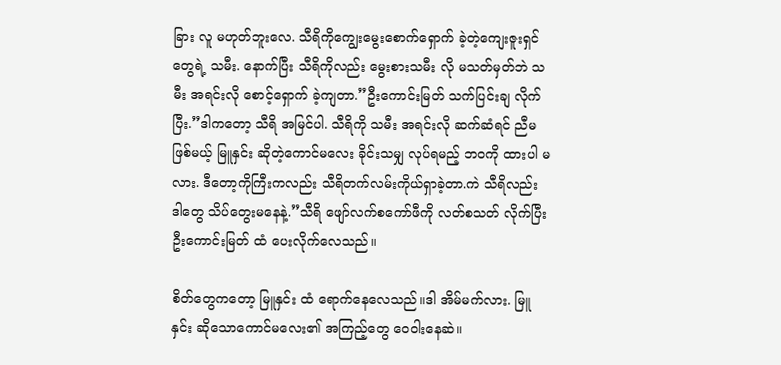ခြား လူ မဟုတ်ဘူးလေ. သီရိကိုကျွေးမွေးစောက်ရှောက် ခဲ့တဲ့ကျေးဇူးရှင် တွေရဲ့ သမီး. နောက်ပြီး သီရိကိုလည်း မွေးစားသမီး လို မသတ်မှတ်ဘဲ သမီး အရင်းလို စောင့်ရှောက် ခဲ့ကျတာ.”ဦးကောင်းမြတ် သက်ပြင်းချ လိုက်ပြီး.”ဒါကတော့ သီရိ အမြင်ပါ. သီရိကို သမီး အရင်းလို ဆက်ဆံရင် ညီမ ဖြစ်မယ့် မြူနှင်း ဆိုတဲ့ကောင်မလေး ခိုင်းသမျှ လုပ်ရမည့် ဘဝကို ထားပါ မလား. ဒီတော့ကိုကြီးကလည်း သီရိတက်လမ်းကိုယ်ရှာခဲ့တာ.ကဲ သီရိလည်း ဒါတွေ သိပ်တွေးမနေနဲ့.”သီရိ ဖျော်လက်စကော်ဖီကို လတ်စသတ် လိုက်ပြီး ဦးကောင်းမြတ် ထံ ပေးလိုက်လေသည်။

စိတ်တွေကတော့ မြူနှင်း ထံ ရောက်နေလေသည်။ဒါ အိမ်မက်လား. မြူနှင်း ဆိုသောကောင်မလေး၏ အကြည့်တွေ ဝေဝါးနေဆဲ။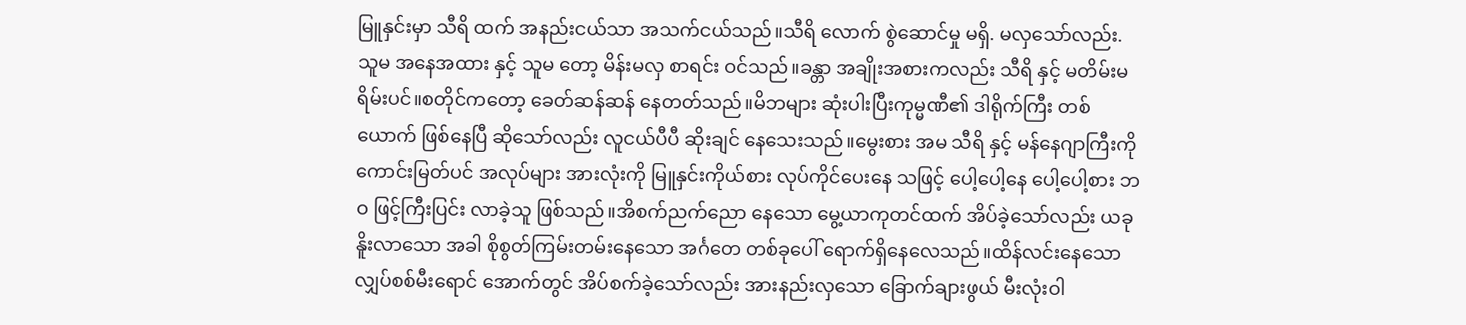မြူနှင်းမှာ သီရိ ထက် အနည်းငယ်သာ အသက်ငယ်သည်။သီရိ လောက် စွဲဆောင်မှု မရှိ. မလှသော်လည်း. သူမ အနေအထား နှင့် သူမ တော့ မိန်းမလှ စာရင်း ဝင်သည်။ခန္တာ အချိုးအစားကလည်း သီရိ နှင့် မတိမ်းမရိမ်းပင်။စတိုင်ကတော့ ခေတ်ဆန်ဆန် နေတတ်သည်။မိဘများ ဆုံးပါးပြီးကုမ္မဏီ၏ ဒါရိုက်ကြီး တစ်ယောက် ဖြစ်နေပြီ ဆိုသော်လည်း လူငယ်ပီပီ ဆိုးချင် နေသေးသည်။မွေးစား အမ သီရိ နှင့် မန်နေဂျာကြီးကိုကောင်းမြတ်ပင် အလုပ်များ အားလုံးကို မြူနှင်းကိုယ်စား လုပ်ကိုင်ပေးနေ သဖြင့် ပေါ့ပေါ့နေ ပေါ့ပေါ့စား ဘဝ ဖြင့်ကြီးပြင်း လာခဲ့သူ ဖြစ်သည်။အိစက်ညက်ညော နေသော မွေ့ယာကုတင်ထက် အိပ်ခဲ့သော်လည်း ယခု နိူးလာသော အခါ စိုစွတ်ကြမ်းတမ်းနေသော အင်္ဂတေ တစ်ခုပေါ် ရောက်ရှိနေလေသည်။ထိန်လင်းနေသော လျှပ်စစ်မီးရောင် အောက်တွင် အိပ်စက်ခဲ့သော်လည်း အားနည်းလှသော ခြောက်ချားဖွယ် မီးလုံးဝါ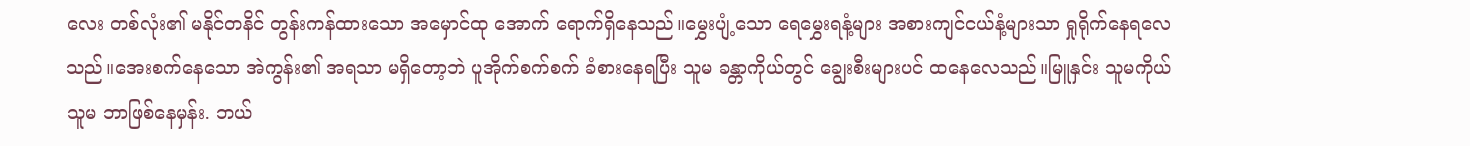လေး တစ်လုံး၏ မနိုင်တနိင် တွန်းကန်ထားသော အမှောင်ထု အောက် ရောက်ရှိနေသည်။မွှေးပျံ့သော ရေမွှေးရနံ့များ အစားကျင်ငယ်နံ့များသာ ရှုရိုက်နေရလေသည်။အေးစက်နေသော အဲကွန်း၏ အရသာ မရှိတော့ဘဲ ပူအိုက်စက်စက် ခံစားနေရပြီး သူမ ခန္တာကိုယ်တွင် ချွေးစီးများပင် ထနေလေသည်။မြူနှင်း သူမကိုယ် သူမ ဘာဖြစ်နေမှန်း. ဘယ်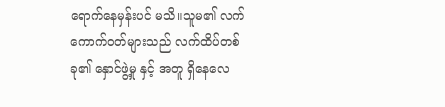ရောက်နေမှန်းပင် မသိ။သူမ၏ လက်ကောက်ဝတ်များသည် လက်ထိပ်တစ်ခု၏ နှောင်ဖွဲ့မှု နှင့် အတူ ရှိနေလေ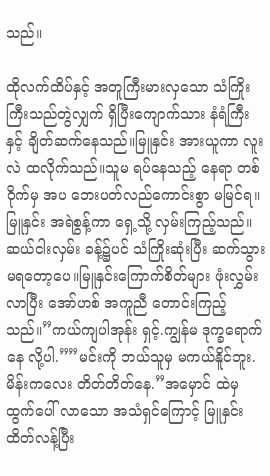သည်။

ထိုလက်ထိပ်နှင့် အတူကြီးမားလှသော သံကြိုးကြီးသည်တွဲလျှက် ရှိပြီးကျောက်သား နံရံကြီး နှင့် ချိတ်ဆက်နေသည်။မြူနှင်း အားယူကာ လူးလဲ ထလိုက်သည်။သူမ ရပ်နေသည့် နေရာ တစ်ဝိုက်မှ အပ ဘေးပတ်လည်ကောင်းစွာ မမြင်ရ။မြူနှင်း အရဲစွန့်ကာ ရှေ့သို့ လှမ်းကြည့်သည်။ဆယ်ငါးလှမ်း ခန့်၌ပင် သံကြိုးဆုံးပြီး ဆက်သွား မရတော့ပေ။မြူနှင်းကြောက်စိတ်များ ဖုံးလွှမ်း လာပြီး အော်ဟစ် အကူညီ တောင်းကြည့်သည်။”ကယ်ကျပါအုန်း ရှင့်.ကျွန်မ ဒုက္ခရောက်နေ လို့ပါ.””မင်းကို ဘယ်သူမှ မကယ်နိူင်ဘူး. မိန်းကလေး တိတ်တိတ်နေ.”အမှောင် ထဲမှ ထွက်ပေါ် လာသော အသံရှင်ကြောင့် မြူနှင်း ထိတ်လန့်ပြီး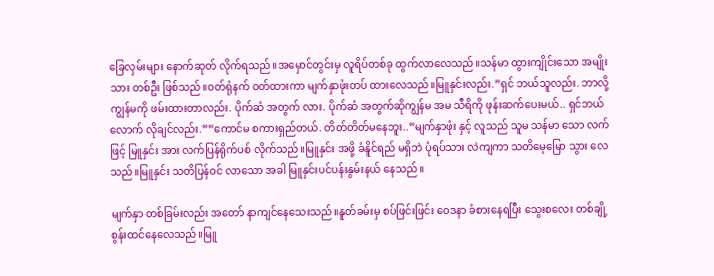ခြေလှမ်းများ နောက်ဆုတ် လိုက်ရသည်။အမှောင်တွင်းမှ လူရိပ်တစ်ခု ထွက်လာလေသည်။သန်မာ ထွားကျိုင်းသော အမျိုးသား တစ်ဦး ဖြစ်သည်။ဝတ်ရုံနက် ဝတ်ထားကာ မျက်နှာဖုံးတပ် ထားလေသည်။မြူနှင်းလည်း.”ရှင် ဘယ်သူလည်း. ဘာလို့ကျွန်မကို ဖမ်းထားတာလည်း. ပိုက်ဆံ အတွက် လား. ပိုက်ဆံ အတွက်ဆိုကျွန်မ အမ သီရိကို ဖုန်းဆက်ပေးမယ်.. ရှင်ဘယ်လောက် လိုချင်လည်း.””ကောင်မ စကားရှည်တယ်. တိတ်တိတ်မနေဘူး..”မျက်နှာဖုံး နှင့် လူသည် သူမ သန်မာ သော လက်ဖြင့် မြူနှင်း အား လက်ပြန်ရိုက်ပစ် လိုက်သည်။မြူနှင်း အဖို့ ခံနိူင်ရည် မရှိဘဲ ပုံရပ်သား လဲကျကာ သတိမေ့မြော သွား လေသည်။မြူနှင်း သတိပြန်ဝင် လာသော အခါ မြူနှင်းပင်ပန်းနွမ်းနယ် နေသည်။

မျက်နှာ တစ်ခြမ်းလည်း အတော် နာကျင်နေသေးသည်။နူတ်ခမ်းမှ စပ်ဖြင်းဖြင်း ဝေဒနာ ခံစားနေရပြီး သွေးစလေး တစ်ချို့ စွန်းထင်နေလေသည်။မြူ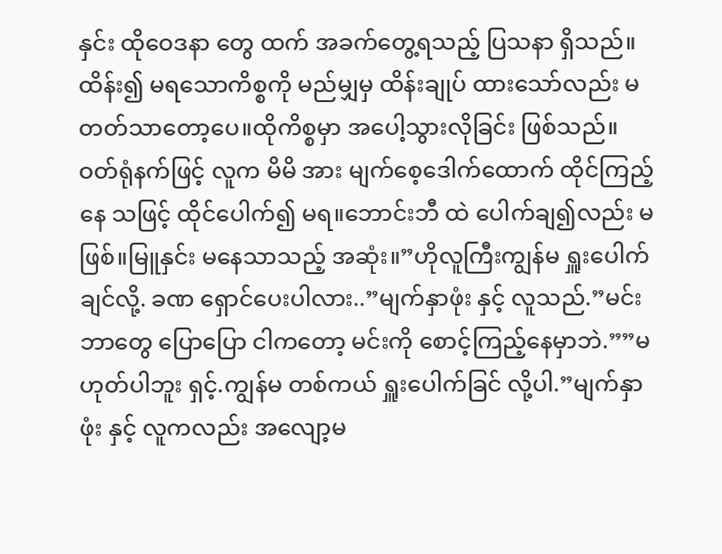နှင်း ထိုဝေဒနာ တွေ ထက် အခက်တွေ့ရသည့် ပြသနာ ရှိသည်။ထိန်း၍ မရသောကိစ္စကို မည်မျှမှ ထိန်းချုပ် ထားသော်လည်း မတတ်သာတော့ပေ။ထိုကိစ္စမှာ အပေါ့သွားလိုခြင်း ဖြစ်သည်။ဝတ်ရုံနက်ဖြင့် လူက မိမိ အား မျက်စေ့ဒေါက်ထောက် ထိုင်ကြည့်နေ သဖြင့် ထိုင်ပေါက်၍ မရ။ဘောင်းဘီ ထဲ ပေါက်ချ၍လည်း မဖြစ်။မြူနှင်း မနေသာသည့် အဆုံး။”ဟိုလူကြီးကျွန်မ ရှူးပေါက်ချင်လို့. ခဏ ရှောင်ပေးပါလား..”မျက်နှာဖုံး နှင့် လူသည်.”မင်း ဘာတွေ ပြောပြော ငါကတော့ မင်းကို စောင့်ကြည့်နေမှာဘဲ.””မဟုတ်ပါဘူး ရှင့်.ကျွန်မ တစ်ကယ် ရှူးပေါက်ခြင် လို့ပါ.”မျက်နှာဖုံး နှင့် လူကလည်း အလျော့မ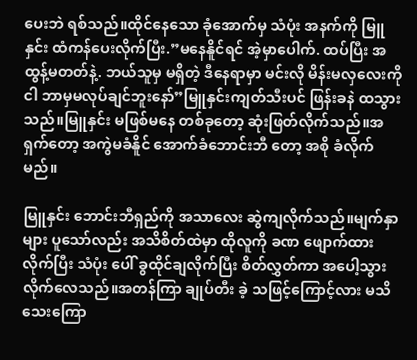ပေးဘဲ ရစ်သည်။ထိုင်နေသော ခုံအောက်မှ သံပုံး အနက်ကို မြူနှင်း ထံကန်ပေးလိုက်ပြီး.”မနေနိူင်ရင် အဲ့မှာပေါက်. ထပ်ပြီး အထွန့်မတတ်နဲ့. ဘယ်သူမှ မရှိတဲ့ ဒီနေရာမှာ မင်းလို မိန်းမလှလေးကို ငါ ဘာမှမလုပ်ချင်ဘူးနော်”မြူနှင်းကျတ်သီးပင် ဖြန်းခနဲ ထသွားသည်။မြူနှင်း မဖြစ်မနေ တစ်ခုတော့ ဆုံးဖြတ်လိုက်သည်။အရှက်တော့ အကွဲမခံနိူင် အောက်ခံဘောင်းဘီ တော့ အစို ခံလိုက်မည်။

မြူနှင်း ဘောင်းဘီရှည်ကို အသာလေး ဆွဲကျလိုက်သည်။မျက်နှာများ ပူသော်လည်း အသိစိတ်ထဲမှာ ထိုလူကို ခဏ ဖျောက်ထား လိုက်ပြီး သံပုံး ပေါ် ခွထိုင်ချလိုက်ပြီး စိတ်လွှတ်ကာ အပေါ့သွား လိုက်လေသည်။အတန်ကြာ ချုပ်တီး ခဲ့ သဖြင့်ကြောင့်လား မသိ သေးကြော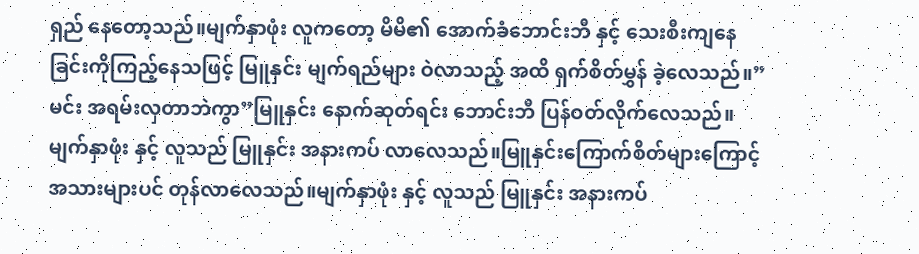ရှည် နေတော့သည်။မျက်နှာဖုံး လူကတော့ မိမိ၏ အောက်ခံဘောင်းဘီ နှင့် သေးစီးကျနေခြင်းကိုကြည့်နေသဖြင့် မြူနှင်း မျက်ရည်များ ဝဲလာသည့် အထိ ရှက်စိတ်မွှန် ခဲ့လေသည်။”မင်း အရမ်းလှတာဘဲကွာ”မြူနှင်း နောက်ဆုတ်ရင်း ဘောင်းဘီ ပြန်ဝတ်လိုက်လေသည်။မျက်နှာဖုံး နှင့် လူသည် မြူနှင်း အနားကပ် လာလေသည်။မြူနှင်းကြောက်စိတ်များကြောင့် အသားများပင် တုန်လာလေသည်။မျက်နှာဖုံး နှင့် လူသည် မြူနှင်း အနားကပ်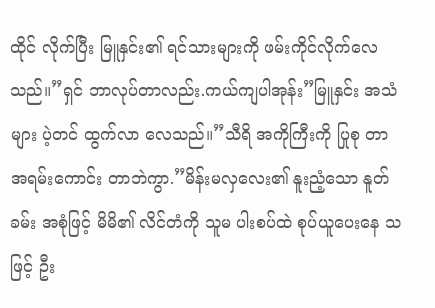ထိုင် လိုက်ပြီး မြူနှင်း၏ ရင်သားများကို ဖမ်းကိုင်လိုက်လေသည်။”ရှင် ဘာလုပ်တာလည်း.ကယ်ကျပါအုန်း”မြူနှင်း အသံများ ပဲ့တင် ထွက်လာ လေသည်။”သီရိ အကိုကြီးကို ပြုစု တာ အရမ်းကောင်း တာဘဲကွာ.”မိန်းမလှလေး၏ နူးညံ့သော နူတ်ခမ်း အစုံဖြင့် မိမိ၏ လိင်တံကို သူမ ပါးစပ်ထဲ စုပ်ယူပေးနေ သဖြင့် ဦး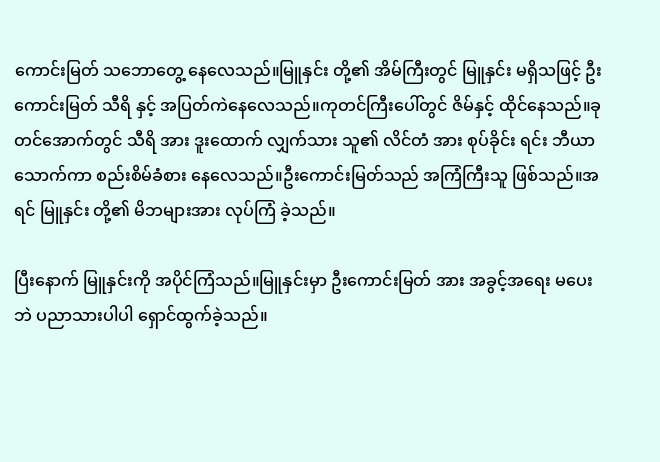ကောင်းမြတ် သဘောတွေ့ နေလေသည်။မြူနှင်း တို့၏ အိမ်ကြီးတွင် မြူနှင်း မရှိသဖြင့် ဦးကောင်းမြတ် သီရိ နှင့် အပြတ်ကဲနေလေသည်။ကုတင်ကြီးပေါ်တွင် ဇိမ်နှင့် ထိုင်နေသည်။ခုတင်အောက်တွင် သီရိ အား ဒူးထောက် လျှက်သား သူ၏ လိင်တံ အား စုပ်ခိုင်း ရင်း ဘီယာ သောက်ကာ စည်းစိမ်ခံစား နေလေသည်။ဦးကောင်းမြတ်သည် အကြံကြီးသူ ဖြစ်သည်။အရင် မြူနှင်း တို့၏ မိဘများအား လုပ်ကြံ ခဲ့သည်။

ပြီးနောက် မြူနှင်းကို အပိုင်ကြံသည်။မြူနှင်းမှာ ဦးကောင်းမြတ် အား အခွင့်အရေး မပေးဘဲ ပညာသားပါပါ ရှောင်ထွက်ခဲ့သည်။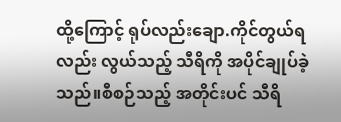ထို့ကြောင့် ရုပ်လည်းချော.ကိုင်တွယ်ရလည်း လွယ်သည့် သီရိကို အပိုင်ချုပ်ခဲ့သည်။စီစဉ်သည့် အတိုင်းပင် သီရိ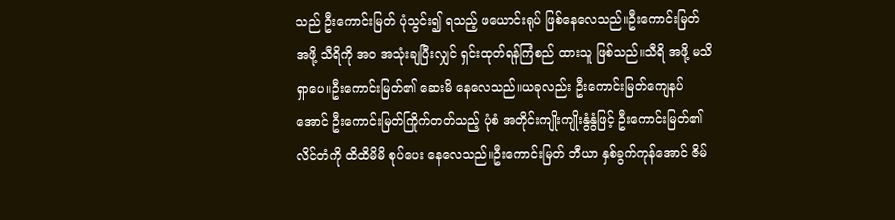သည် ဦးကောင်းမြတ် ပုံသွင်း၍ ရသည့် ဖယောင်းရုပ် ဖြစ်နေလေသည်။ဦးကောင်းမြတ် အဖို့ သီရိကို အဝ အသုံးချပြီးလျှင် ရှင်းထုတ်ရန်ကြံစည် ထားသူ ဖြစ်သည်။သီရိ အဖို့ မသိရှာပေ။ဦးကောင်းမြတ်၏ ဆေးမိ နေလေသည်။ယခုလည်း ဦးကောင်းမြတ်ကျေနပ်အောင် ဦးကောင်းမြတ်ကြိုက်တတ်သည့် ပုံစံ အတိုင်းကျိုးကျိုးနွံနွံဖြင့် ဦးကောင်းမြတ်၏ လိင်တံကို ထိထိမိမိ စုပ်ပေး နေလေသည်။ဦးကောင်းမြတ် ဘီယာ နှစ်ခွက်ကုန်အောင် ဇိမ်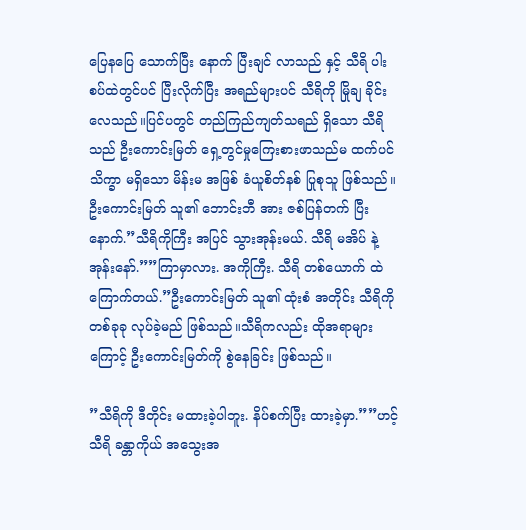ပြေနပြေ သောက်ပြီး နောက် ပြီးချင် လာသည် နှင့် သီရိ ပါးစပ်ထဲတွင်ပင် ပြီးလိုက်ပြီး အရည်များပင် သီရိကို မြိုချ ခိုင်းလေသည်။ပြင်ပတွင် တည်ကြည်ကျတ်သရည် ရှိသော သီရိသည် ဦးကောင်းမြတ် ရှေ့တွင်မှုကြေးစားဖာသည်မ ထက်ပင် သိက္ခာ မရှိသော မိန်းမ အဖြစ် ခံယူစိတ်နစ် ပြုစုသူ ဖြစ်သည်။ဦးကောင်းမြတ် သူ၏ ဘောင်းဘီ အား ဇစ်ပြန်တက် ပြီး နောက်.”သီရိကိုကြီး အပြင် သွားအုန်းမယ်. သီရိ မအိပ် နဲ့အုန်းနော်.””ကြာမှာလား. အကိုကြီး. သီရိ တစ်ယောက် ထဲကြောက်တယ်.”ဦးကောင်းမြတ် သူ၏ ထုံးစံ အတိုင်း သီရိကို တစ်ခုခု လုပ်ခဲ့မည် ဖြစ်သည်။သီရိကလည်း ထိုအရာများကြောင့် ဦးကောင်းမြတ်ကို စွဲနေခြင်း ဖြစ်သည်။

”သီရိကို ဒီတိုင်း မထားခဲ့ပါဘူး. နိပ်စက်ပြီး ထားခဲ့မှာ.””ဟင့် သီရိ ခန္တာကိုယ် အသွေးအ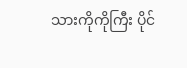သားကိုကိုကြီး ပိုင်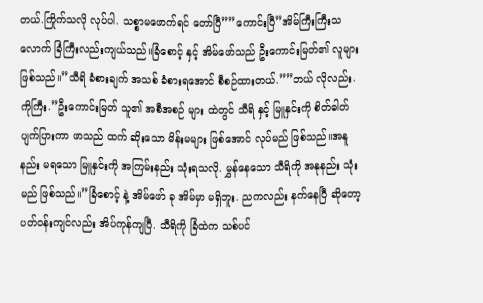တယ်.ကြိုက်သလို လုပ်ပါ. သစ္စာမဖောက်ရင် တော်ပြီ””ကောင်းပြီ”အိမ်ကြီးကြီးသလောက် ခြံကြီးလည်းကျယ်သည်။ခြံစောင့် နှင့် အိမ်ဖော်သည် ဦးကောင်းမြတ်၏ လူများ ဖြစ်သည်။”သီရိ ခံစားချက် အသစ် ခံစားရအောင် စီစဉ်ထားတယ်.””ဘယ် လိုလည်း.ကိုကြီး.”ဦးကောင်းမြတ် သူ၏ အစီအစဉ် များ ထဲတွင် သီရိ နှင့် မြူနှင်းကို စိတ်ဓါတ်ပျက်ပြားကာ ဖာသည် ထက် ဆိုးသော မိန်းမများ ဖြစ်အောင် လုပ်မည် ဖြစ်သည်။အနူနည်း မရသော မြူနှင်းကို အကြမ်းနည်း သုံးရသလို. မွှန်နေသော သီရိကို အနုနည်း သုံးမည် ဖြစ်သည်။”ခြံစောင့် နဲ့ အိမ်ဖော် ခု အိမ်မှာ မရှိဘူး. ညကလည်း နက်နေပြီ ဆိုတော့ ပတ်ဝန်းကျင်လည်း အိပ်ကုန်ကျပြီ. သီရိကို ခြံထဲက သစ်ပင်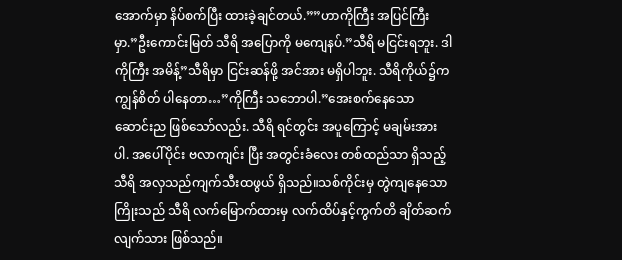အောက်မှာ နိပ်စက်ပြီး ထားခဲ့ချင်တယ်.””ဟာကိုကြီး အပြင်ကြီးမှာ.”ဦးကောင်းမြတ် သီရိ အပြောကို မကျေနပ်.”သီရိ မငြင်းရဘူး. ဒါကိုကြီး အမိန့်”သီရိမှာ ငြင်းဆန်ဖို့ အင်အား မရှိပါဘူး. သီရိကိုယ်၌ကကျွန်စိတ် ပါနေတာ…”ကိုကြီး သဘောပါ.”အေးစက်နေသော ဆောင်းည ဖြစ်သော်လည်း. သီရိ ရင်တွင်း အပူကြောင့် မချမ်းအားပါ. အပေါ်ပိုင်း ဗလာကျင်း ပြီး အတွင်းခံလေး တစ်ထည်သာ ရှိသည့် သီရိ အလှသည်ကျက်သီးထဖွယ် ရှိသည်။သစ်ကိုင်းမှ တွဲကျနေသောကြိုးသည် သီရိ လက်မြောက်ထားမှ လက်ထိပ်နှင့်ကွက်တိ ချိတ်ဆက် လျက်သား ဖြစ်သည်။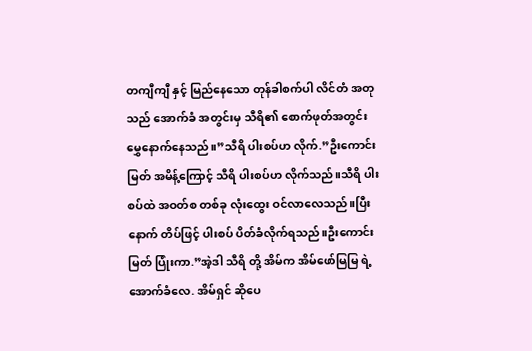တကျီကျီ နှင့် မြည်နေသော တုန်ခါစက်ပါ လိင်တံ အတုသည် အောက်ခံ အတွင်းမှ သီရိ၏ စောက်ဖုတ်အတွင်း မွှေနောက်နေသည်။”သီရိ ပါးစပ်ဟ လိုက်.”ဦးကောင်းမြတ် အမိန့်ကြောင့် သီရိ ပါးစပ်ဟ လိုက်သည်။သီရိ ပါးစပ်ထဲ အဝတ်စ တစ်ခု လုံးထွေး ဝင်လာလေသည်။ပြီးနောက် တိပ်ဖြင့် ပါးစပ် ပိတ်ခံလိုက်ရသည်။ဦးကောင်းမြတ် ပြုံးကာ.”အဲ့ဒါ သီရိ တို့ အိမ်က အိမ်ဖော်မြမြ ရဲ့ အောက်ခံလေ. အိမ်ရှင် ဆိုပေ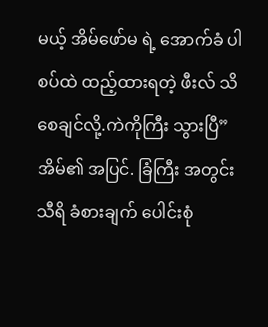မယ့် အိမ်ဖော်မ ရဲ့ အောက်ခံ ပါစပ်ထဲ ထည့်ထားရတဲ့ ဖီးလ် သိစေချင်လို့.ကဲကိုကြီး သွားပြီ”အိမ်၏ အပြင်. ခြံကြီး အတွင်း သီရိ ခံစားချက် ပေါင်းစုံ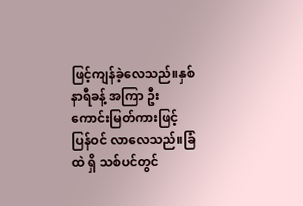ဖြင့်ကျန်ခဲ့လေသည်။နှစ်နာရီခန့် အကြာ ဦးကောင်းမြတ်ကားဖြင့် ပြန်ဝင် လာလေသည်။ခြံထဲ ရှိ သစ်ပင်တွင်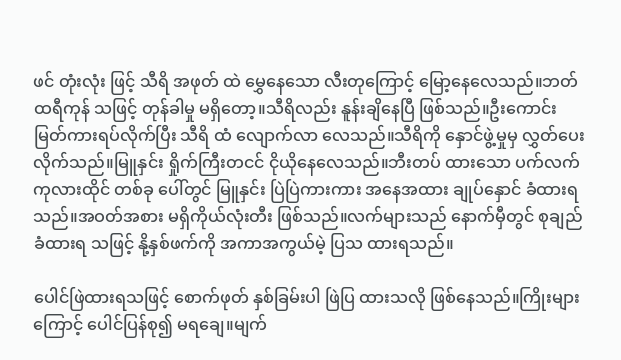ဖင် တုံးလုံး ဖြင့် သီရိ အဖုတ် ထဲ မွှေနေသော လီးတုကြောင့် မြော့နေလေသည်။ဘတ်ထရီကုန် သဖြင့် တုန်ခါမှု မရှိတော့။သီရိလည်း နူန်းချိနေပြီ ဖြစ်သည်။ဦးကောင်းမြတ်ကားရပ်လိုက်ပြီး သီရိ ထံ လျောက်လာ လေသည်။သီရိကို နှောင်ဖွဲ့မှုမှ လွှတ်ပေး လိုက်သည်။မြူနှင်း ရှိုက်ကြီးတငင် ငိုယိုနေလေသည်။ဘီးတပ် ထားသော ပက်လက်ကုလားထိုင် တစ်ခု ပေါ်တွင် မြူနှင်း ပြဲပြဲကားကား အနေအထား ချုပ်နှောင် ခံထားရသည်။အဝတ်အစား မရှိကိုယ်လုံးတီး ဖြစ်သည်။လက်များသည် နောက်မှီတွင် စုချည်ခံထားရ သဖြင့် နို့နှစ်ဖက်ကို အကာအကွယ်မဲ့ ပြသ ထားရသည်။

ပေါင်ဖြဲထားရသဖြင့် စောက်ဖုတ် နှစ်ခြမ်းပါ ဖြဲပြ ထားသလို ဖြစ်နေသည်။ကြိုးများကြောင့် ပေါင်ပြန်စု၍ မရချေ။မျက်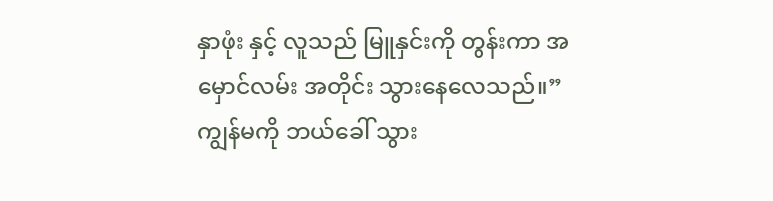နှာဖုံး နှင့် လူသည် မြူနှင်းကို တွန်းကာ အမှောင်လမ်း အတိုင်း သွားနေလေသည်။”ကျွန်မကို ဘယ်ခေါ် သွား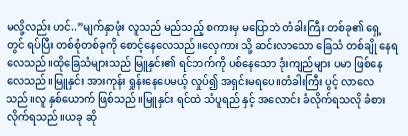မလို့လည်း ဟင်..”မျက်နှာဖုံး လူသည် မည်သည့် စကားမှ မပြောဘဲ တံခါးကြီး တစ်ခု၏ ရှေ့တွင် ရပ်ပြီး တစ်စုံတစ်ခုကို စောင့်နေလေသည်။လှေကား သို့ ဆင်းလာသော ခြေသံ တစ်ချို နေရလေသည်။ထိုခြေသံများသည် မြူနှင်း၏ ရင်ဘက်ကို ပစ်နေသော ဒုံးကျည်များ ပမာ ဖြစ်နေလေသည်။မြူနှင်း အားကုန်း ရှုန်းနေပေမယ့် လှုပ်၍ အရှင်းမရပေ။တံခါးကြီး ပွင့် လာလေသည်။လူ နှစ်ယောက် ဖြစ်သည်။မြူနှင်း ရင်ထဲ သံပူရည် နှင့် အလောင်း ခံလိုက်ရသလို ခံစားလိုက်ရသည်။ယခု ဆို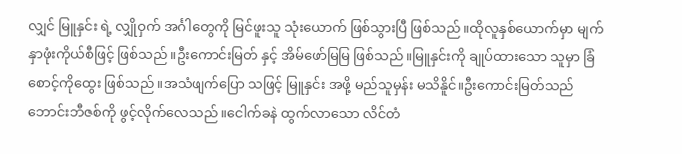လျှင် မြူနှင်း ရဲ့ လျှိုဝှက် အင်္ဂါတွေကို မြင်ဖူးသူ သုံးယောက် ဖြစ်သွားပြီ ဖြစ်သည်။ထိုလူနှစ်ယောက်မှာ မျက်နှာဖုံးကိုယ်စီဖြင့် ဖြစ်သည်။ဦးကောင်းမြတ် နှင့် အိမ်ဖော်မြမြ ဖြစ်သည်။မြူနှင်းကို ချုပ်ထားသော သူမှာ ခြံစောင့်ကိုထွေး ဖြစ်သည်။အသံဖျက်ပြော သဖြင့် မြူနှင်း အဖို့ မည်သူမှန်း မသိနိူင်။ဦးကောင်းမြတ်သည် ဘောင်းဘီဇစ်ကို ဖွင့်လိုက်လေသည်။ငေါက်ခနဲ ထွက်လာသော လိင်တံ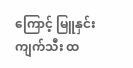ကြောင့် မြူနှင်းကျက်သီး ထ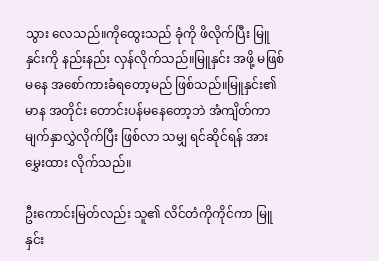သွား လေသည်။ကိုထွေးသည် ခုံကို ဖိလိုက်ပြီး မြူနှင်းကို နည်းနည်း လှန်လိုက်သည်။မြူနှင်း အဖို့ မဖြစ်မနေ အစော်ကားခံရတော့မည် ဖြစ်သည်။မြူနှင်း၏ မာန အတိုင်း တောင်းပန်မနေတော့ဘဲ အံကျိတ်ကာ မျက်နှာလွှဲလိုက်ပြီး ဖြစ်လာ သမျှ ရင်ဆိုင်ရန် အားမွှေးထား လိုက်သည်။

ဦးကောင်းမြတ်လည်း သူ၏ လိင်တံကိုကိုင်ကာ မြူနှင်း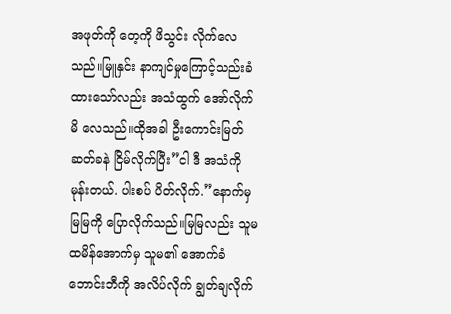အဖုတ်ကို တေ့ကို ဖိသွင်း လိုက်လေသည်။မြူနှင်း နာကျင်မှုကြောင့်သည်းခံထားသော်လည်း အသံထွက် အော်လိုက် မိ လေသည်။ထိုအခါ ဦးကောင်းမြတ် ဆတ်ခနဲ ငြိမ်လိုက်ပြီး”ငါ ဒီ အသံကို မုန်းတယ်. ပါးစပ် ပိတ်လိုက်.”နောက်မှ မြမြကို ပြောလိုက်သည်။မြမြလည်း သူမ ထမိန်အောက်မှ သူမ၏ အောက်ခံဘောင်းဘီကို အလိပ်လိုက် ချွတ်ချလိုက်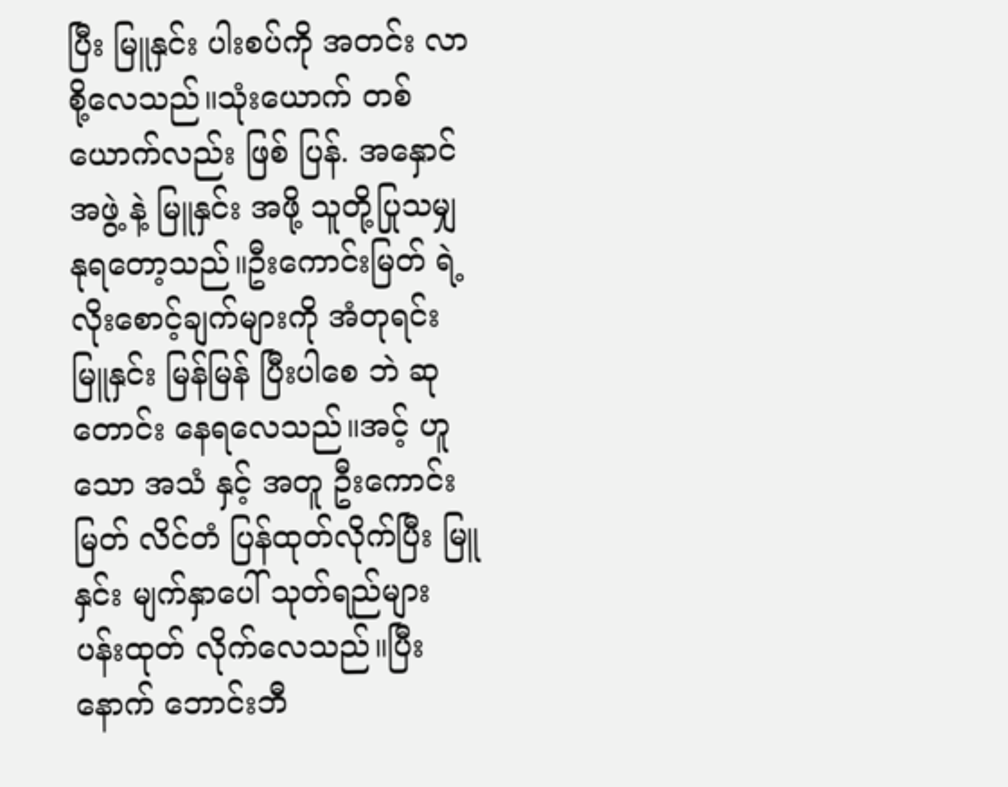ပြီး မြူနှင်း ပါးစပ်ကို အတင်း လာစို့လေသည်။သုံးယောက် တစ်ယောက်လည်း ဖြစ် ပြန်. အနှောင်အဖွဲ့ နဲ့ မြူနှင်း အဖို့ သူတို့ပြုသမျှ နုရတော့သည်။ဦးကောင်းမြတ် ရဲ့ လိုးစောင့်ချက်များကို အံတုရင်း မြူနှင်း မြန်မြန် ပြီးပါစေ ဘဲ ဆုတောင်း နေရလေသည်။အင့် ဟူသော အသံ နှင့် အတူ ဦးကောင်းမြတ် လိင်တံ ပြန်ထုတ်လိုက်ပြီး မြူနှင်း မျက်နှာပေါ် သုတ်ရည်များ ပန်းထုတ် လိုက်လေသည်။ပြီးနောက် ဘောင်းဘီ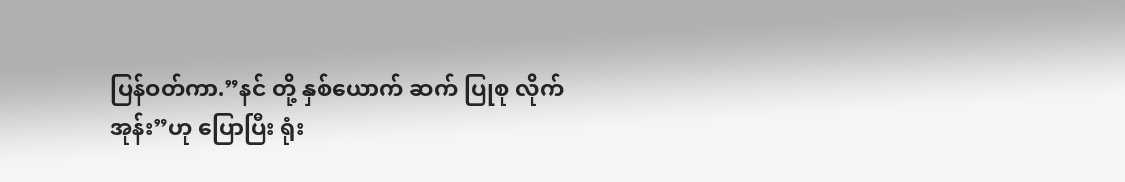ပြန်ဝတ်ကာ.”နင် တို့ နှစ်ယောက် ဆက် ပြုစု လိုက်အုန်း”ဟု ပြောပြီး ရုံး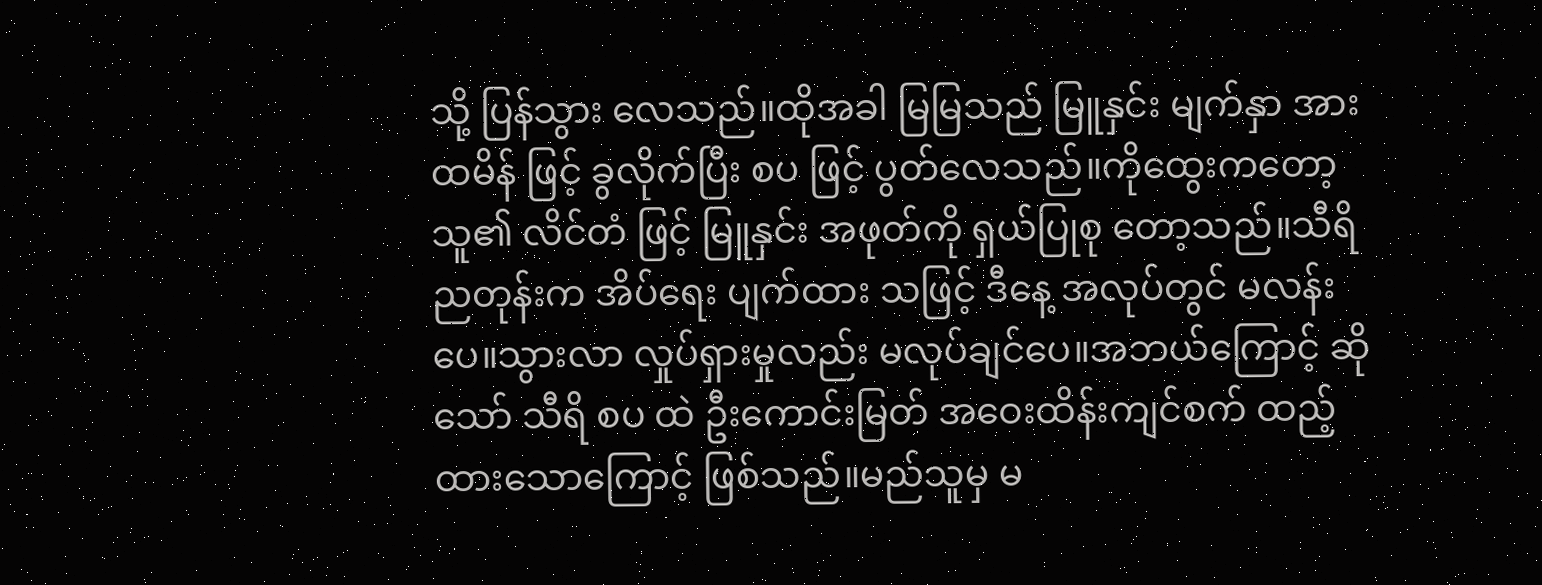သို့ ပြန်သွား လေသည်။ထိုအခါ မြမြသည် မြူနှင်း မျက်နှာ အား ထမိန် ဖြင့် ခွလိုက်ပြီး စပ ဖြင့် ပွတ်လေသည်။ကိုထွေးကတော့ သူ၏ လိင်တံ ဖြင့် မြူနှင်း အဖုတ်ကို ရှယ်ပြုစု တော့သည်။သီရိ ညတုန်းက အိပ်ရေး ပျက်ထား သဖြင့် ဒီနေ့ အလုပ်တွင် မလန်းပေ။သွားလာ လှုပ်ရှားမှုလည်း မလုပ်ချင်ပေ။အဘယ်ကြောင့် ဆိုသော် သီရိ စပ ထဲ ဦးကောင်းမြတ် အဝေးထိန်းကျင်စက် ထည့်ထားသောကြောင့် ဖြစ်သည်။မည်သူမှ မ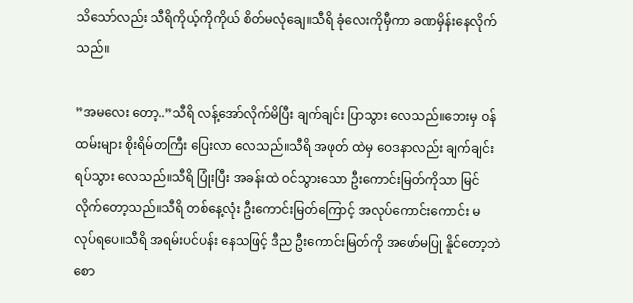သိသော်လည်း သီရိကိုယ့်ကိုကိုယ် စိတ်မလုံချေ။သီရိ ခုံလေးကိုမှီကာ ခဏမှိန်းနေလိုက်သည်။

”အမလေး တော့..”သီရိ လန့်အော်လိုက်မိပြီး ချက်ချင်း ပြာသွား လေသည်။ဘေးမှ ဝန်ထမ်းများ စိုးရိမ်တကြီး ပြေးလာ လေသည်။သီရိ အဖုတ် ထဲမှ ဝေဒနာလည်း ချက်ချင်း ရပ်သွား လေသည်။သီရိ ပြုံးပြီး အခန်းထဲ ဝင်သွားသော ဦးကောင်းမြတ်ကိုသာ မြင်လိုက်တော့သည်။သီရိ တစ်နေ့လုံး ဦးကောင်းမြတ်ကြောင့် အလုပ်ကောင်းကောင်း မလုပ်ရပေ။သီရိ အရမ်းပင်ပန်း နေသဖြင့် ဒီည ဦးကောင်းမြတ်ကို အဖော်မပြု နိူင်တော့ဘဲ စော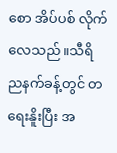စော အိပ်ပစ် လိုက်လေသည်။သီရိ ညနက်ခန့်တွင် တရေးနိူးပြီး အ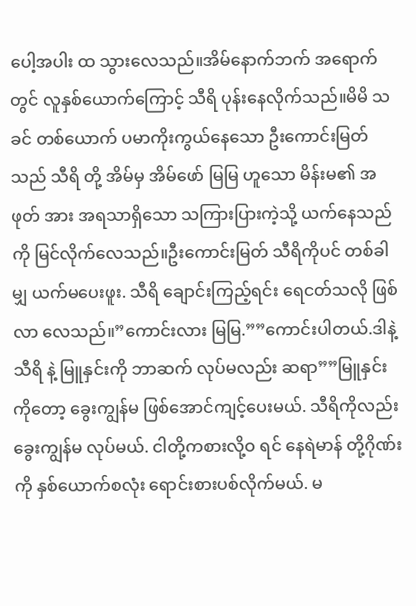ပေါ့အပါး ထ သွားလေသည်။အိမ်နောက်ဘက် အရောက်တွင် လူနှစ်ယောက်ကြောင့် သီရိ ပုန်းနေလိုက်သည်။မိမိ သခင် တစ်ယောက် ပမာကိုးကွယ်နေသော ဦးကောင်းမြတ်သည် သီရိ တို့ အိမ်မှ အိမ်ဖော် မြမြ ဟူသော မိန်းမ၏ အဖုတ် အား အရသာရှိသော သကြားပြားကဲ့သို့ ယက်နေသည်ကို မြင်လိုက်လေသည်။ဦးကောင်းမြတ် သီရိကိုပင် တစ်ခါမျှ ယက်မပေးဖူး. သီရိ ချောင်းကြည့်ရင်း ရေငတ်သလို ဖြစ်လာ လေသည်။”ကောင်းလား မြမြ.””ကောင်းပါတယ်.ဒါနဲ့ သီရိ နဲ့ မြူနှင်းကို ဘာဆက် လုပ်မလည်း ဆရာ””မြူနှင်းကိုတော့ ခွေးကျွန်မ ဖြစ်အောင်ကျင့်ပေးမယ်. သီရိကိုလည်း ခွေးကျွန်မ လုပ်မယ်. ငါတို့ကစားလို့ဝ ရင် နေရဲမာန် တို့ဂိုဏ်းကို နှစ်ယောက်စလုံး ရောင်းစားပစ်လိုက်မယ်. မ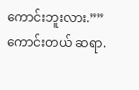ကောင်းဘူးလား.””ကောင်းတယ် ဆရာ.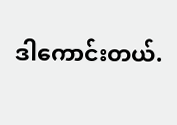ဒါကောင်းတယ်.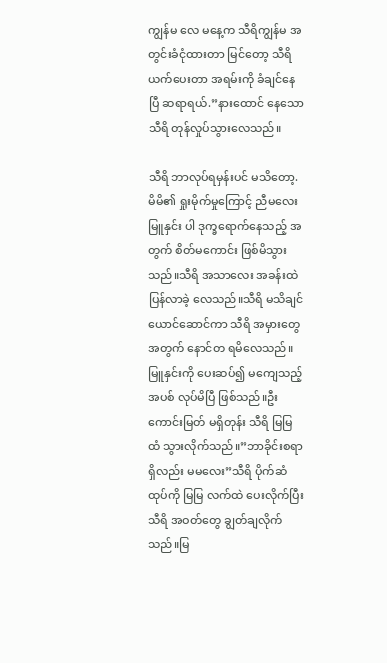ကျွန်မ လေ မနေ့က သီရိကျွန်မ အတွင်းခံငုံထားတာ မြင်တော့ သီရိ ယက်ပေးတာ အရမ်းကို ခံချင်နေပြီ ဆရာရယ်.”နားထောင် နေသော သီရိ တုန်လှုပ်သွားလေသည်။

သီရိ ဘာလုပ်ရမှန်းပင် မသိတော့. မိမိ၏ ရှုးမိုက်မှုကြောင့် ညီမလေး မြူနှင်း ပါ ဒုက္ခရောက်နေသည့် အတွက် စိတ်မကောင်း ဖြစ်မိသွားသည်။သီရိ အသာလေး အခန်းထဲ ပြန်လာခဲ့ လေသည်။သီရိ မသိချင်ယောင်ဆောင်ကာ သီရိ အမှားတွေ အတွက် နောင်တ ရမိလေသည်။မြူနှင်းကို ပေးဆပ်၍ မကျေသည့် အပစ် လုပ်မိပြီ ဖြစ်သည်။ဦးကောင်းမြတ် မရှိတုန်း သီရိ မြမြ ထံ သွားလိုက်သည်။”ဘာခိုင်းစရာ ရှိလည်း မမလေး”သီရိ ပိုက်ဆံထုပ်ကို မြမြ လက်ထဲ ပေးလိုက်ပြီး သီရိ အဝတ်တွေ ချွတ်ချလိုက်သည်။မြ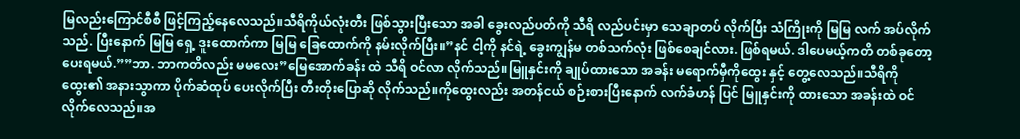မြလည်းကြောင်စီစီ ဖြင့်ကြည့်နေလေသည်။သီရိကိုယ်လုံးတီး ဖြစ်သွားပြီးသော အခါ ခွေးလည်ပတ်ကို သီရိ လည်ပင်းမှာ သေချာတပ် လိုက်ပြီး သံကြိုးကို မြမြ လက် အပ်လိုက်သည်. ပြီးနောက် မြမြ ရှေ့ ဒူးထောက်ကာ မြမြ ခြေထောက်ကို နမ်းလိုက်ပြီး။”နင် ငါ့ကို နင်ရဲ့ ခွေးကျွန်မ တစ်သက်လုံး ဖြစ်စေချင်လား. ဖြစ်ရမယ်. ဒါပေမယ့်ကတိ တစ်ခုတော့ ပေးရမယ်.””ဘာ. ဘာကတိလည်း မမလေး”မြေအောက်ခန်း ထဲ သီရိ ဝင်လာ လိုက်သည်။မြူနှင်းကို ချုပ်ထားသော အခန်း မရောက်မှီကိုထွေး နှင့် တွေ့လေသည်။သီရိကိုထွေး၏ အနားသွာကာ ပိုက်ဆံထုပ် ပေးလိုက်ပြီး တီးတိုးပြောဆို လိုက်သည်။ကိုထွေးလည်း အတန်ငယ် စဉ်းစားပြီးနောက် လက်ခံဟန် ပြင် မြူနှင်းကို ထားသော အခန်းထဲ ဝင်လိုက်လေသည်။အ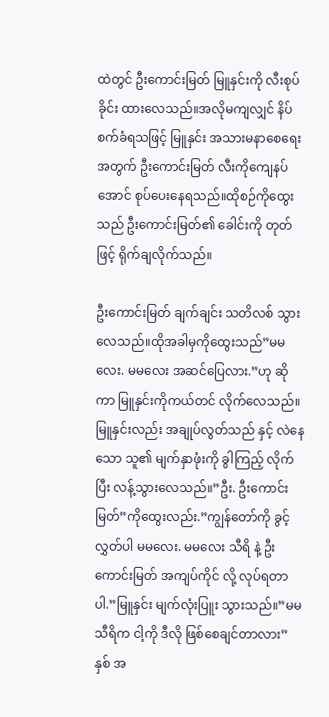ထဲတွင် ဦးကောင်းမြတ် မြူနှင်းကို လီးစုပ်ခိုင်း ထားလေသည်။အလိုမကျလျှင် နိပ်စက်ခံရသဖြင့် မြူနှင်း အသားမနာစေရေး အတွက် ဦးကောင်းမြတ် လီးကိုကျေနပ်အောင် စုပ်ပေးနေရသည်။ထိုစဉ်ကိုထွေးသည် ဦးကောင်းမြတ်၏ ခေါင်းကို တုတ်ဖြင့် ရိုက်ချလိုက်သည်။

ဦးကောင်းမြတ် ချက်ချင်း သတိလစ် သွားလေသည်။ထိုအခါမှကိုထွေးသည်”မမလေး. မမလေး အဆင်ပြေလား.”ဟု ဆိုကာ မြူနှင်းကိုကယ်တင် လိုက်လေသည်။မြူနှင်းလည်း အချုပ်လွတ်သည် နှင့် လဲနေသော သူ၏ မျက်နှာဖုံးကို ခွါကြည့် လိုက်ပြီး လန့်သွားလေသည်။”ဦး. ဦးကောင်းမြတ်”ကိုထွေးလည်း.”ကျွန်တော်ကို ခွင့်လွှတ်ပါ မမလေး. မမလေး သီရိ နဲ့ ဦးကောင်းမြတ် အကျပ်ကိုင် လို့ လုပ်ရတာပါ.”မြူနှင်း မျက်လုံးပြူး သွားသည်။”မမသီရိက ငါ့ကို ဒီလို ဖြစ်စေချင်တာလား”နှစ် အ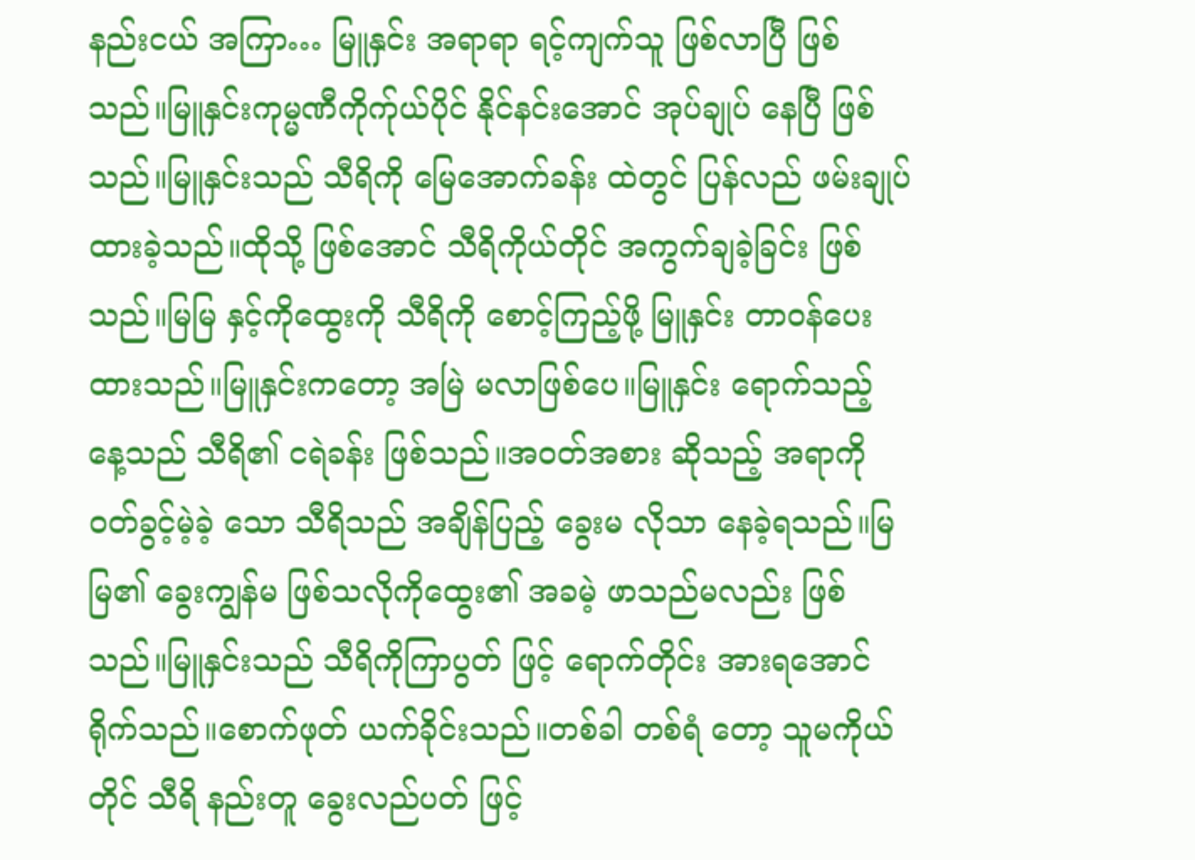နည်းငယ် အကြာ… မြူနှင်း အရာရာ ရင့်ကျက်သူ ဖြစ်လာပြီ ဖြစ်သည်။မြူနှင်းကုမ္မဏီကိုက်ုယ်ပိုင် နိုင်နင်းအောင် အုပ်ချုပ် နေပြီ ဖြစ်သည်။မြူနှင်းသည် သီရိကို မြေအောက်ခန်း ထဲတွင် ပြန်လည် ဖမ်းချုပ် ထားခဲ့သည်။ထိုသို့ ဖြစ်အောင် သီရိကိုယ်တိုင် အကွက်ချခဲ့ခြင်း ဖြစ်သည်။မြမြ နှင့်ကိုထွေးကို သီရိကို စောင့်ကြည့်ဖို့ မြူနှင်း တာဝန်ပေး ထားသည်။မြူနှင်းကတော့ အမြဲ မလာဖြစ်ပေ။မြူနှင်း ရောက်သည့် နေ့သည် သီရိ၏ ငရဲခန်း ဖြစ်သည်။အဝတ်အစား ဆိုသည့် အရာကို ဝတ်ခွင့်မဲ့ခဲ့ သော သီရိသည် အချိန်ပြည့် ခွေးမ လိုသာ နေခဲ့ရသည်။မြမြ၏ ခွေးကျွန်မ ဖြစ်သလိုကိုထွေး၏ အခမဲ့ ဖာသည်မလည်း ဖြစ်သည်။မြူနှင်းသည် သီရိကိုကြာပွတ် ဖြင့် ရောက်တိုင်း အားရအောင် ရိုက်သည်။စောက်ဖုတ် ယက်ခိုင်းသည်။တစ်ခါ တစ်ရံ တော့ သူမကိုယ်တိုင် သီရိ နည်းတူ ခွေးလည်ပတ် ဖြင့်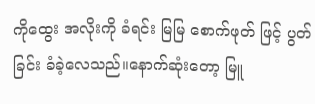ကိုထွေး အလိုးကို ခံရင်း မြမြ စောက်ဖုတ် ဖြင့် ပွတ်ခြင်း ခံခဲ့လေသည်။နောက်ဆုံးတော့ မြူ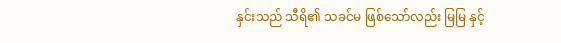နှင်းသည် သီရိ၏ သခင်မ ဖြစ်သော်လည်း မြမြ နှင့်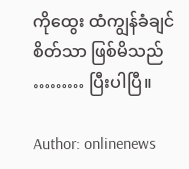ကိုထွေး ထံကျွန်ခံချင် စိတ်သာ ဖြစ်မိသည် ……… ပြီးပါပြီ။

Author: onlinenews